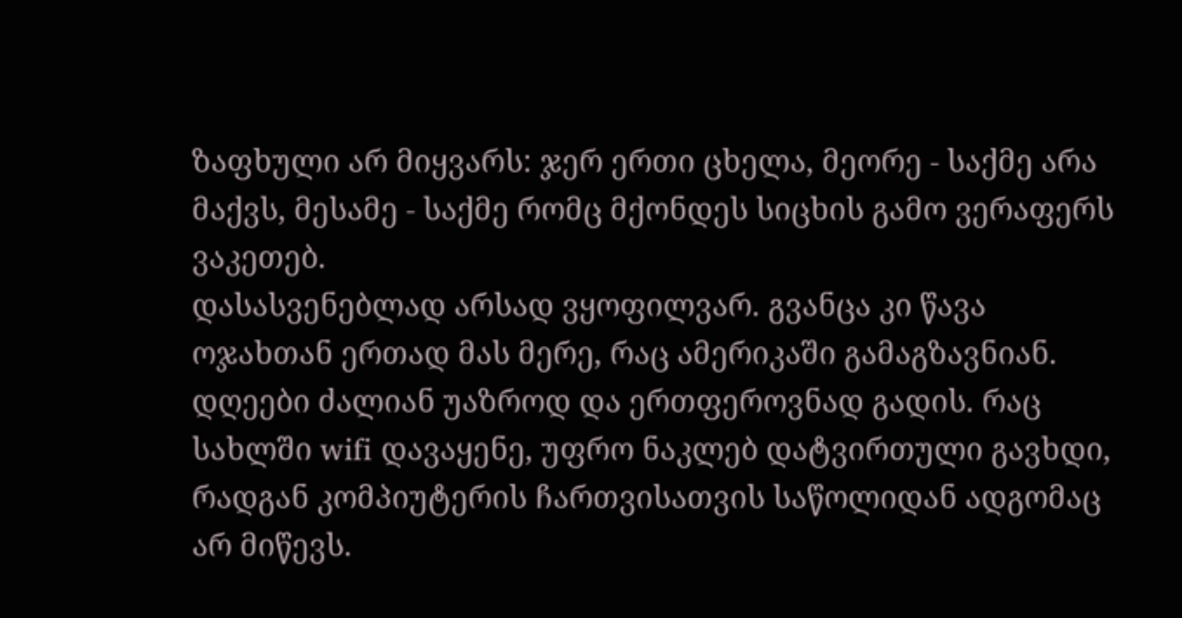ზაფხული არ მიყვარს: ჯერ ერთი ცხელა, მეორე - საქმე არა მაქვს, მესამე - საქმე რომც მქონდეს სიცხის გამო ვერაფერს ვაკეთებ.
დასასვენებლად არსად ვყოფილვარ. გვანცა კი წავა ოჯახთან ერთად მას მერე, რაც ამერიკაში გამაგზავნიან.
დღეები ძალიან უაზროდ და ერთფეროვნად გადის. რაც სახლში wifi დავაყენე, უფრო ნაკლებ დატვირთული გავხდი, რადგან კომპიუტერის ჩართვისათვის საწოლიდან ადგომაც არ მიწევს.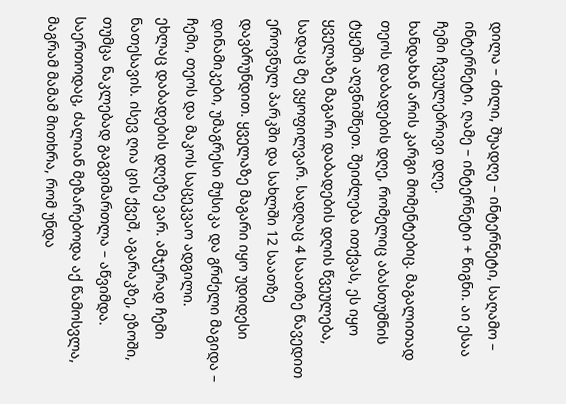დილა – ძილი, შუადღე – ინტერნეტი, საღამო – ინტერნეტი, ღამე – ინტერნეტი + წიგნი. აი ესაა ჩემი ჩვეულებრივი დღე.
ხანდახან არის კარგი მომენტებიც. მაგალითად თეოს დაბადების დღე, რომელიც აბასთუმნის ტყეში აღვნიშნეთ. შეიძლება ითქვას, ეს იყო ყველაზე მაგარი დაბადების დღის წვეულება, სადაც მე ვყოფილვარ. სადღაც 4 საათზე წავედით ეროვნულ პარკში და სახლში 12 საათზე დავბრუნდით. ყველაზე მაგარი იყო უდიდესი დინამიკები, უმაგრესი მუსიკა და გრძელი მაგიდა – ჩემი, თეოს და მაკოს საცეკვაო ადგილი.
ეხლაც დაბადების დღეზე ვარ. ამჯერად ჩემი ნათესავის. ისევ ღია ცის ქვეშ, აგარაკზე, ეზოში, თუმცა ნაკლებად გაგვიმართლა – აწვიმდა. საერთოდაც, ძალიან მეზარებოდა აქ წამოსვლა, მაგრამ მამამ მითხრა, რომ უნდა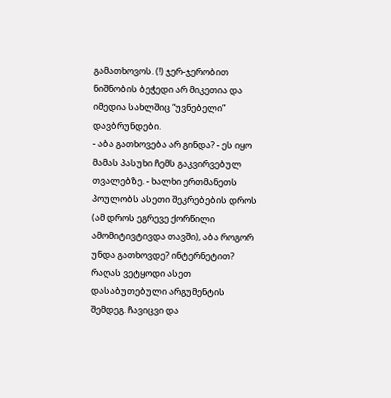გამათხოვოს. (!) ჯერ-ჯერობით ნიშნობის ბეჭედი არ მიკეთია და იმედია სახლშიც “უვნებელი” დავბრუნდები.
- აბა გათხოვება არ გინდა? - ეს იყო მამას პასუხი ჩემს გაკვირვებულ თვალებზე. - ხალხი ერთმანეთს პოულობს ასეთი შეკრებების დროს (ამ დროს ეგრევე ქორწილი ამომიტივტივდა თავში), აბა როგორ უნდა გათხოვდე? ინტერნეტით?
რაღას ვეტყოდი ასეთ დასაბუთებული არგუმენტის შემდეგ. ჩავიცვი და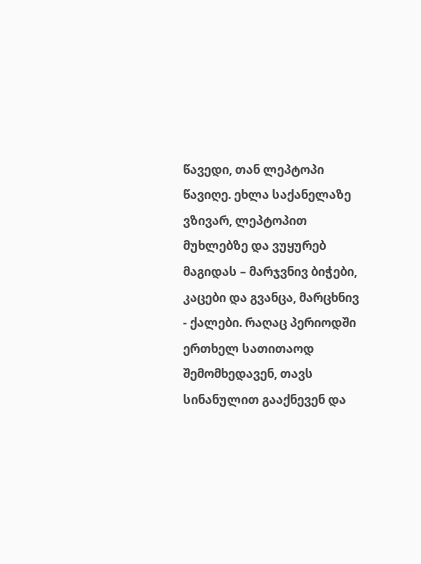წავედი, თან ლეპტოპი წავიღე. ეხლა საქანელაზე ვზივარ, ლეპტოპით მუხლებზე და ვუყურებ მაგიდას – მარჯვნივ ბიჭები, კაცები და გვანცა, მარცხნივ - ქალები. რაღაც პერიოდში ერთხელ სათითაოდ შემომხედავენ, თავს სინანულით გააქნევენ და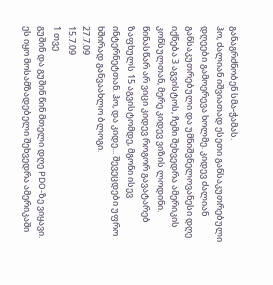განაგრძნობენ სმა-ჭამას.
ჰო, ძალიან იშვიათად ესეთი განსაკუთრებული დღეები გამოერევა ხოლმე. კიდევ ძალიან განსაკუთრებული და უმნიშვნელოვანესი დღე იქნება 3 აგვისტოს, ჩემი შეხვედრა ამერიკის კონსულთან, მერე კიდევ ვიზის ლოდინი.
წინასწარ არ ვიცი კიდევ როგორ გავატარებ ზაფხულს 15 აგვისტომდე, მგონი ისევ ინტერნეტთან. ჰო, და კიდე... შევეცდები უფრო ხშირად განვაახლო ბლოგი.
27.7.09
15.7.09
1 თვე
გუშინ და გუშინ წინ მთელი დღე PDO-ზე ვიყავი. ეს იყო მოსამზადებელი შეხვედრა ამერიკაში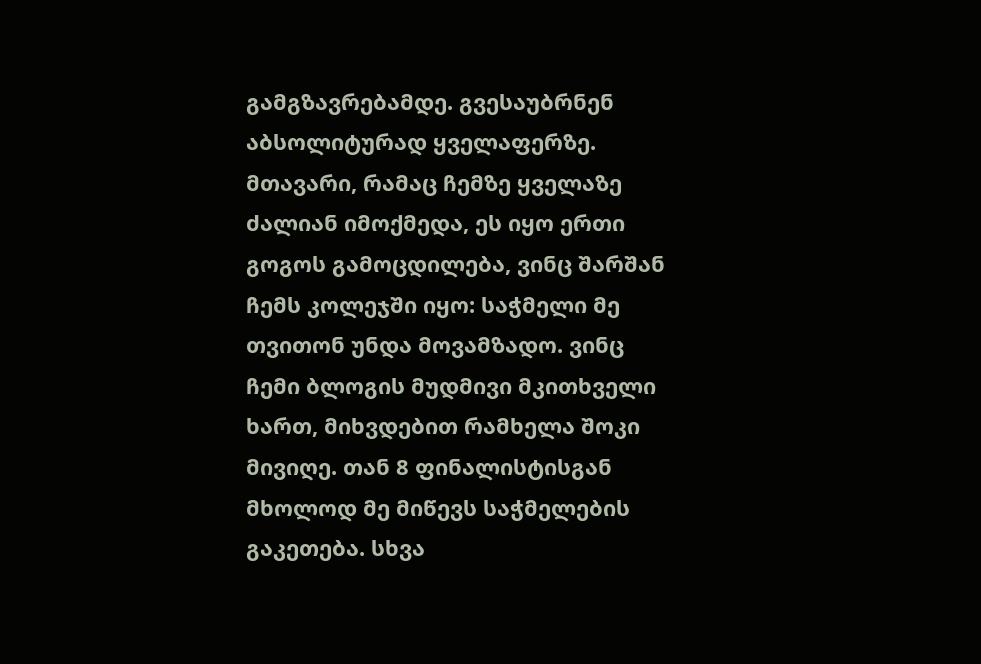გამგზავრებამდე. გვესაუბრნენ აბსოლიტურად ყველაფერზე.
მთავარი, რამაც ჩემზე ყველაზე ძალიან იმოქმედა, ეს იყო ერთი გოგოს გამოცდილება, ვინც შარშან ჩემს კოლეჯში იყო: საჭმელი მე თვითონ უნდა მოვამზადო. ვინც ჩემი ბლოგის მუდმივი მკითხველი ხართ, მიხვდებით რამხელა შოკი მივიღე. თან 8 ფინალისტისგან მხოლოდ მე მიწევს საჭმელების გაკეთება. სხვა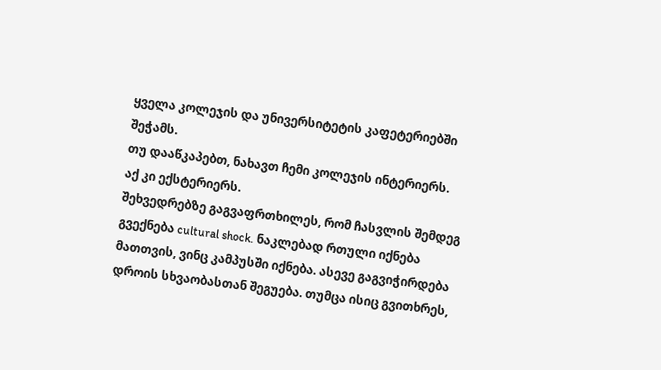ყველა კოლეჯის და უნივერსიტეტის კაფეტერიებში შეჭამს.
თუ დააწკაპებთ, ნახავთ ჩემი კოლეჯის ინტერიერს.
აქ კი ექსტერიერს.
შეხვედრებზე გაგვაფრთხილეს, რომ ჩასვლის შემდეგ გვექნება cultural shock. ნაკლებად რთული იქნება მათთვის, ვინც კამპუსში იქნება. ასევე გაგვიჭირდება დროის სხვაობასთან შეგუება. თუმცა ისიც გვითხრეს,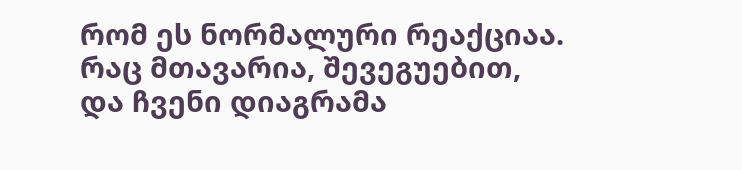რომ ეს ნორმალური რეაქციაა. რაც მთავარია, შევეგუებით, და ჩვენი დიაგრამა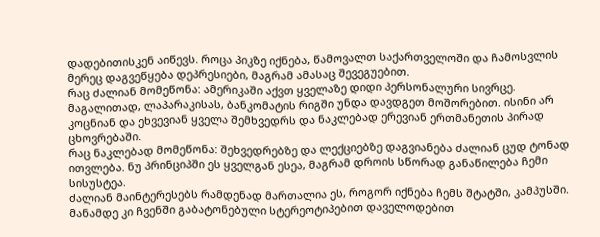დადებითისკენ აიწევს. როცა პიკზე იქნება, წამოვალთ საქართველოში და ჩამოსვლის მერეც დაგვეწყება დეპრესიები, მაგრამ ამასაც შევეგუებით.
რაც ძალიან მომეწონა: ამერიკაში აქვთ ყველაზე დიდი პერსონალური სივრცე. მაგალითად, ლაპარაკისას, ბანკომატის რიგში უნდა დავდგეთ მოშორებით. ისინი არ კოცნიან და ეხვევიან ყველა შემხვედრს და ნაკლებად ერევიან ერთმანეთის პირად ცხოვრებაში.
რაც ნაკლებად მომეწონა: შეხვედრებზე და ლექციებზე დაგვიანება ძალიან ცუდ ტონად ითვლება. ნუ პრინციპში ეს ყველგან ესეა, მაგრამ დროის სწორად განაწილება ჩემი სისუსტეა.
ძალიან მაინტერესებს რამდენად მართალია ეს, როგორ იქნება ჩემს შტატში, კამპუსში.
მანამდე კი ჩვენში გაბატონებული სტერეოტიპებით დაველოდებით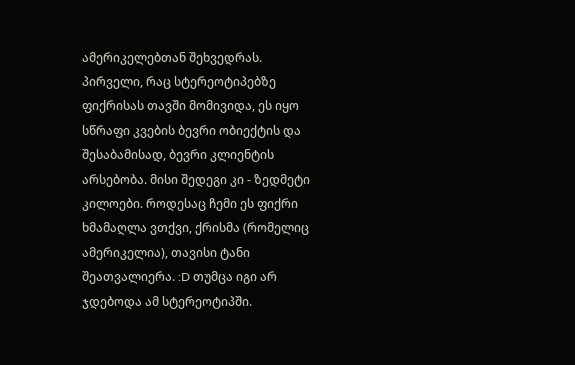ამერიკელებთან შეხვედრას.
პირველი, რაც სტერეოტიპებზე ფიქრისას თავში მომივიდა, ეს იყო სწრაფი კვების ბევრი ობიექტის და შესაბამისად, ბევრი კლიენტის არსებობა. მისი შედეგი კი - ზედმეტი კილოები. როდესაც ჩემი ეს ფიქრი ხმამაღლა ვთქვი, ქრისმა (რომელიც ამერიკელია), თავისი ტანი შეათვალიერა. :D თუმცა იგი არ ჯდებოდა ამ სტერეოტიპში.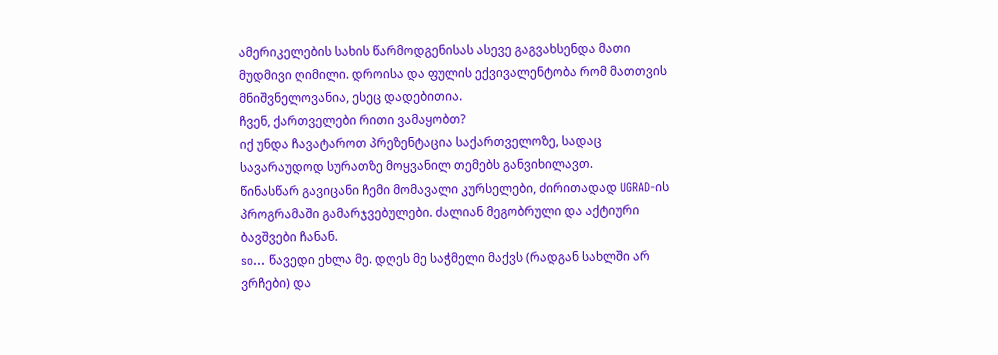ამერიკელების სახის წარმოდგენისას ასევე გაგვახსენდა მათი მუდმივი ღიმილი. დროისა და ფულის ექვივალენტობა რომ მათთვის მნიშვნელოვანია, ესეც დადებითია.
ჩვენ, ქართველები რითი ვამაყობთ?
იქ უნდა ჩავატაროთ პრეზენტაცია საქართველოზე, სადაც სავარაუდოდ სურათზე მოყვანილ თემებს განვიხილავთ.
წინასწარ გავიცანი ჩემი მომავალი კურსელები, ძირითადად UGRAD-ის პროგრამაში გამარჯვებულები. ძალიან მეგობრული და აქტიური ბავშვები ჩანან.
so... წავედი ეხლა მე. დღეს მე საჭმელი მაქვს (რადგან სახლში არ ვრჩები) და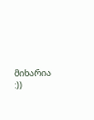მიხარია :))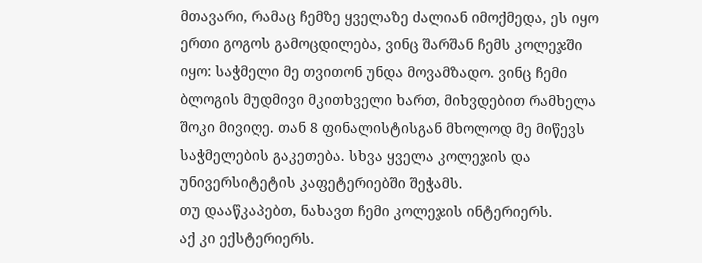მთავარი, რამაც ჩემზე ყველაზე ძალიან იმოქმედა, ეს იყო ერთი გოგოს გამოცდილება, ვინც შარშან ჩემს კოლეჯში იყო: საჭმელი მე თვითონ უნდა მოვამზადო. ვინც ჩემი ბლოგის მუდმივი მკითხველი ხართ, მიხვდებით რამხელა შოკი მივიღე. თან 8 ფინალისტისგან მხოლოდ მე მიწევს საჭმელების გაკეთება. სხვა ყველა კოლეჯის და უნივერსიტეტის კაფეტერიებში შეჭამს.
თუ დააწკაპებთ, ნახავთ ჩემი კოლეჯის ინტერიერს.
აქ კი ექსტერიერს.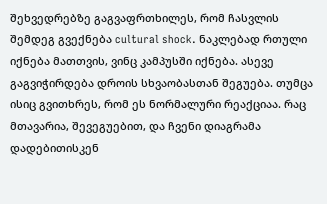შეხვედრებზე გაგვაფრთხილეს, რომ ჩასვლის შემდეგ გვექნება cultural shock. ნაკლებად რთული იქნება მათთვის, ვინც კამპუსში იქნება. ასევე გაგვიჭირდება დროის სხვაობასთან შეგუება. თუმცა ისიც გვითხრეს, რომ ეს ნორმალური რეაქციაა. რაც მთავარია, შევეგუებით, და ჩვენი დიაგრამა დადებითისკენ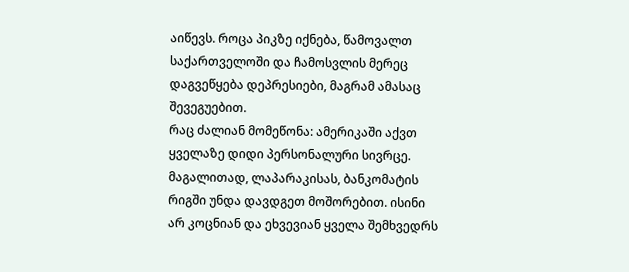აიწევს. როცა პიკზე იქნება, წამოვალთ საქართველოში და ჩამოსვლის მერეც დაგვეწყება დეპრესიები, მაგრამ ამასაც შევეგუებით.
რაც ძალიან მომეწონა: ამერიკაში აქვთ ყველაზე დიდი პერსონალური სივრცე. მაგალითად, ლაპარაკისას, ბანკომატის რიგში უნდა დავდგეთ მოშორებით. ისინი არ კოცნიან და ეხვევიან ყველა შემხვედრს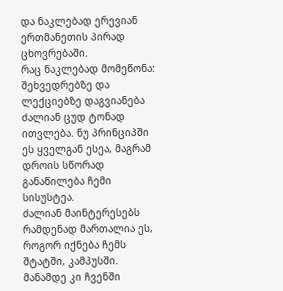და ნაკლებად ერევიან ერთმანეთის პირად ცხოვრებაში.
რაც ნაკლებად მომეწონა: შეხვედრებზე და ლექციებზე დაგვიანება ძალიან ცუდ ტონად ითვლება. ნუ პრინციპში ეს ყველგან ესეა, მაგრამ დროის სწორად განაწილება ჩემი სისუსტეა.
ძალიან მაინტერესებს რამდენად მართალია ეს, როგორ იქნება ჩემს შტატში, კამპუსში.
მანამდე კი ჩვენში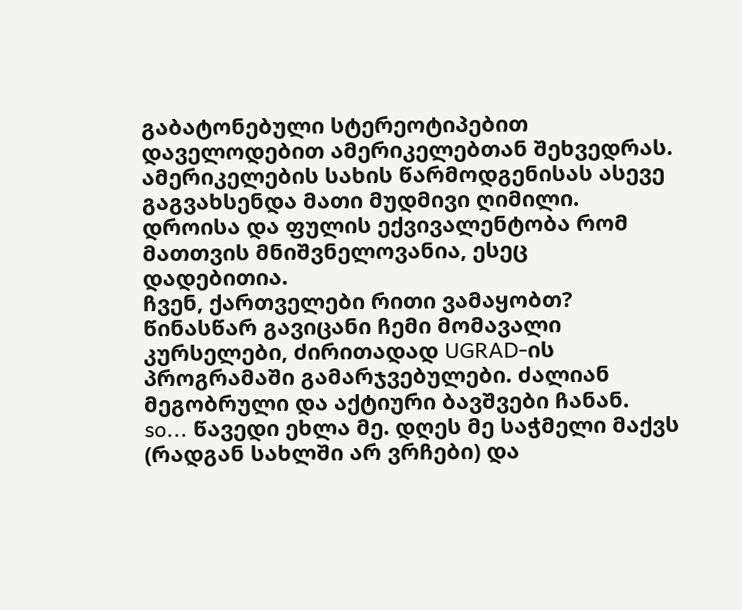გაბატონებული სტერეოტიპებით დაველოდებით ამერიკელებთან შეხვედრას.
ამერიკელების სახის წარმოდგენისას ასევე გაგვახსენდა მათი მუდმივი ღიმილი. დროისა და ფულის ექვივალენტობა რომ მათთვის მნიშვნელოვანია, ესეც დადებითია.
ჩვენ, ქართველები რითი ვამაყობთ?
წინასწარ გავიცანი ჩემი მომავალი კურსელები, ძირითადად UGRAD-ის პროგრამაში გამარჯვებულები. ძალიან მეგობრული და აქტიური ბავშვები ჩანან.
so... წავედი ეხლა მე. დღეს მე საჭმელი მაქვს (რადგან სახლში არ ვრჩები) და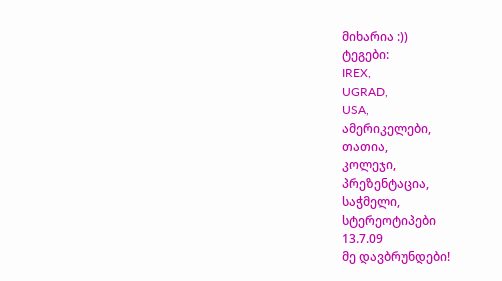მიხარია :))
ტეგები:
IREX,
UGRAD,
USA,
ამერიკელები,
თათია,
კოლეჯი,
პრეზენტაცია,
საჭმელი,
სტერეოტიპები
13.7.09
მე დავბრუნდები!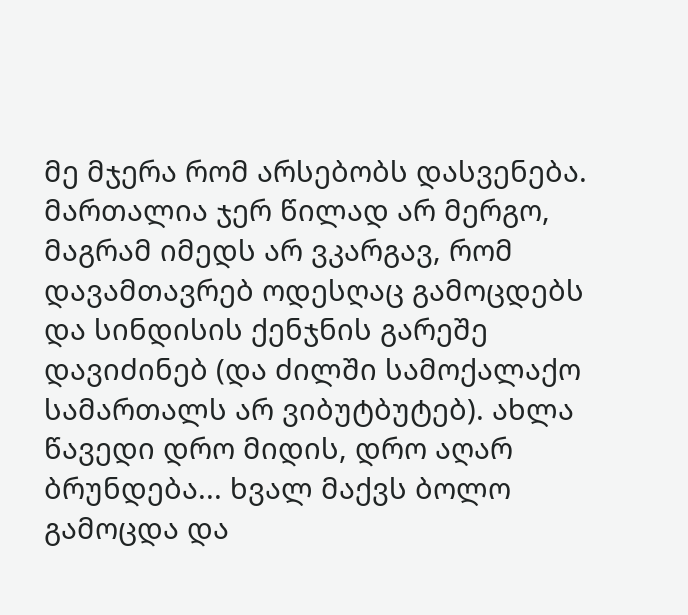მე მჯერა რომ არსებობს დასვენება. მართალია ჯერ წილად არ მერგო, მაგრამ იმედს არ ვკარგავ, რომ დავამთავრებ ოდესღაც გამოცდებს და სინდისის ქენჯნის გარეშე დავიძინებ (და ძილში სამოქალაქო სამართალს არ ვიბუტბუტებ). ახლა წავედი დრო მიდის, დრო აღარ ბრუნდება... ხვალ მაქვს ბოლო გამოცდა და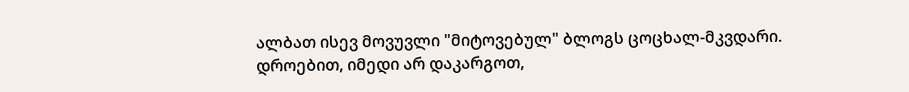ალბათ ისევ მოვუვლი "მიტოვებულ" ბლოგს ცოცხალ-მკვდარი. დროებით, იმედი არ დაკარგოთ,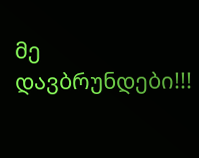მე დავბრუნდები!!!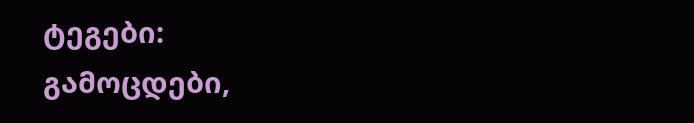ტეგები:
გამოცდები,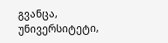გვანცა,
უნივერსიტეტი,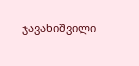ჯავახიშვილი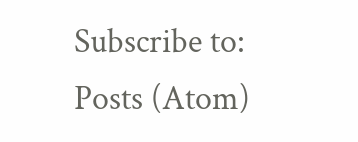Subscribe to:
Posts (Atom)